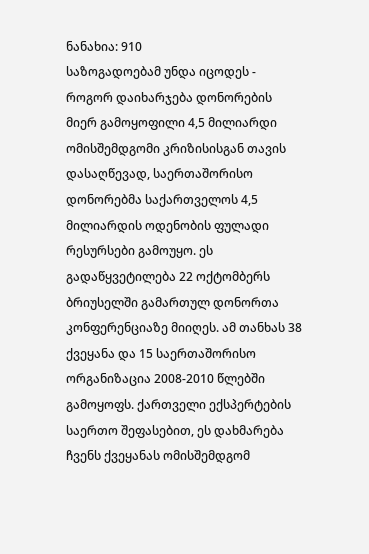ნანახია: 910
საზოგადოებამ უნდა იცოდეს - როგორ დაიხარჯება დონორების მიერ გამოყოფილი 4,5 მილიარდი
ომისშემდგომი კრიზისისგან თავის დასაღწევად, საერთაშორისო დონორებმა საქართველოს 4,5 მილიარდის ოდენობის ფულადი რესურსები გამოუყო. ეს გადაწყვეტილება 22 ოქტომბერს ბრიუსელში გამართულ დონორთა კონფერენციაზე მიიღეს. ამ თანხას 38 ქვეყანა და 15 საერთაშორისო ორგანიზაცია 2008-2010 წლებში გამოყოფს. ქართველი ექსპერტების საერთო შეფასებით, ეს დახმარება ჩვენს ქვეყანას ომისშემდგომ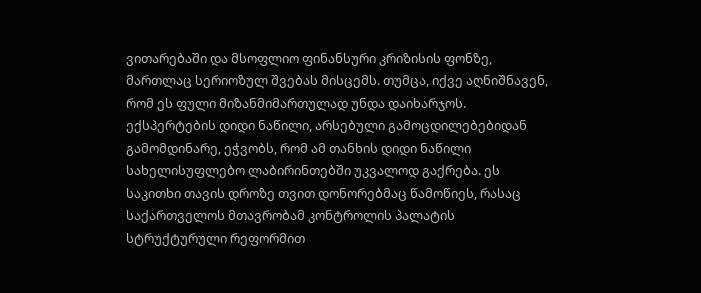ვითარებაში და მსოფლიო ფინანსური კრიზისის ფონზე, მართლაც სერიოზულ შვებას მისცემს. თუმცა, იქვე აღნიშნავენ, რომ ეს ფული მიზანმიმართულად უნდა დაიხარჯოს. ექსპერტების დიდი ნაწილი, არსებული გამოცდილებებიდან გამომდინარე, ეჭვობს, რომ ამ თანხის დიდი ნაწილი სახელისუფლებო ლაბირინთებში უკვალოდ გაქრება. ეს საკითხი თავის დროზე თვით დონორებმაც წამოწიეს, რასაც საქართველოს მთავრობამ კონტროლის პალატის სტრუქტურული რეფორმით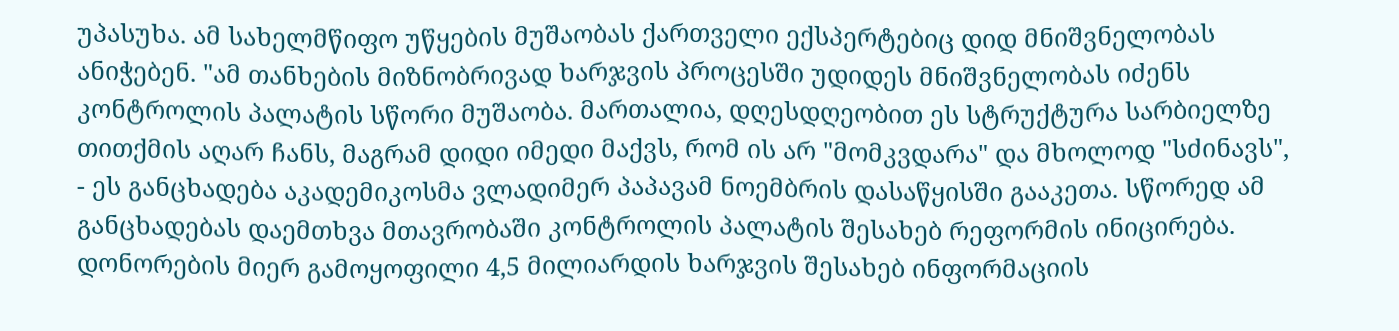უპასუხა. ამ სახელმწიფო უწყების მუშაობას ქართველი ექსპერტებიც დიდ მნიშვნელობას ანიჭებენ. "ამ თანხების მიზნობრივად ხარჯვის პროცესში უდიდეს მნიშვნელობას იძენს კონტროლის პალატის სწორი მუშაობა. მართალია, დღესდღეობით ეს სტრუქტურა სარბიელზე თითქმის აღარ ჩანს, მაგრამ დიდი იმედი მაქვს, რომ ის არ "მომკვდარა" და მხოლოდ "სძინავს", - ეს განცხადება აკადემიკოსმა ვლადიმერ პაპავამ ნოემბრის დასაწყისში გააკეთა. სწორედ ამ განცხადებას დაემთხვა მთავრობაში კონტროლის პალატის შესახებ რეფორმის ინიცირება. დონორების მიერ გამოყოფილი 4,5 მილიარდის ხარჯვის შესახებ ინფორმაციის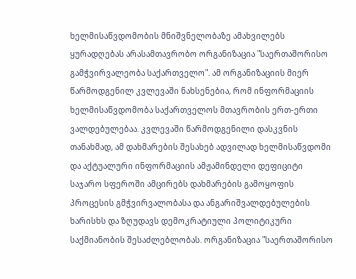ხელმისაწვდომობის მნიშვნელობაზე ამახვილებს ყურადღებას არასამთავრობო ორგანიზაცია "საერთაშორისო გამჭვირვალეობა საქართველო". ამ ორგანიზაციის მიერ წარმოდგენილ კვლევაში ნახსენებია, რომ ინფორმაციის ხელმისაწვდომობა საქართველოს მთავრობის ერთ-ერთი ვალდებულებაა. კვლევაში წარმოდგენილი დასკვნის თანახმად, ამ დახმარების შესახებ ადვილად ხელმისაწვდომი და აქტუალური ინფორმაციის ამჟამინდელი დეფიციტი საჯარო სფეროში ამცირებს დახმარების გამოყოფის პროცესის გმჭვირვალობასა და ანგარიშვალდებულების ხარისხს და ზღუდავს დემოკრატიული პოლიტიკური საქმიანობის შესაძლებლობას. ორგანიზაცია "საერთაშორისო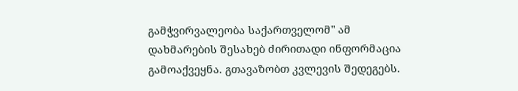გამჭვირვალეობა საქართველომ" ამ დახმარების შესახებ ძირითადი ინფორმაცია გამოაქვეყნა. გთავაზობთ კვლევის შედეგებს.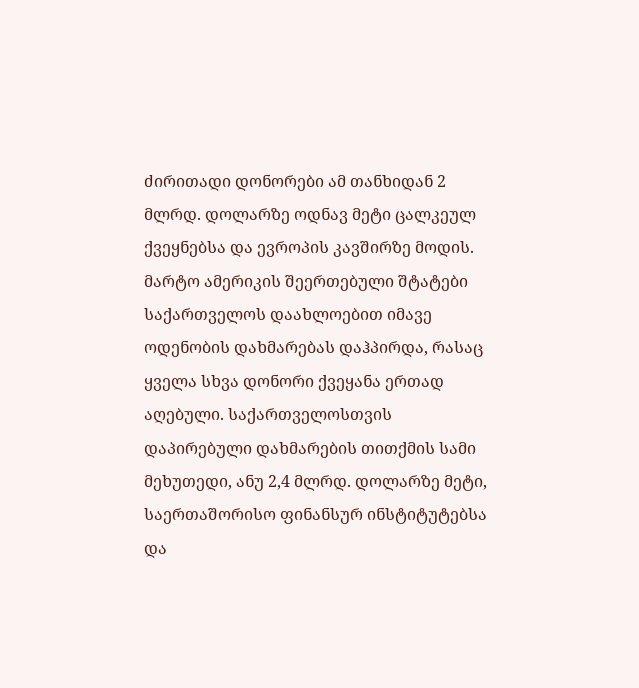ძირითადი დონორები ამ თანხიდან 2 მლრდ. დოლარზე ოდნავ მეტი ცალკეულ ქვეყნებსა და ევროპის კავშირზე მოდის. მარტო ამერიკის შეერთებული შტატები საქართველოს დაახლოებით იმავე ოდენობის დახმარებას დაჰპირდა, რასაც ყველა სხვა დონორი ქვეყანა ერთად აღებული. საქართველოსთვის დაპირებული დახმარების თითქმის სამი მეხუთედი, ანუ 2,4 მლრდ. დოლარზე მეტი, საერთაშორისო ფინანსურ ინსტიტუტებსა და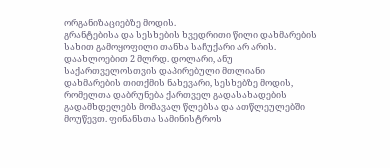ორგანიზაციებზე მოდის.
გრანტებისა და სესხების ხვედრითი წილი დახმარების სახით გამოყოფილი თანხა საჩუქარი არ არის. დაახლოებით 2 მლრდ. დოლარი, ანუ საქართველოსთვის დაპირებული მთლიანი დახმარების თითქმის ნახევარი, სესხებზე მოდის, რომელთა დაბრუნება ქართველ გადასახადების გადამხდელებს მომავალ წლებსა და ათწლეულებში მოუწევთ. ფინანსთა სამინისტროს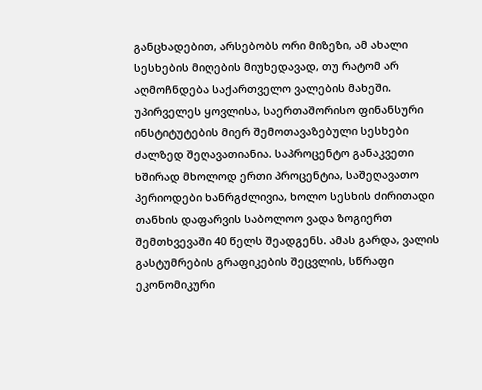განცხადებით, არსებობს ორი მიზეზი, ამ ახალი სესხების მიღების მიუხედავად, თუ რატომ არ აღმოჩნდება საქართველო ვალების მახეში. უპირველეს ყოვლისა, საერთაშორისო ფინანსური ინსტიტუტების მიერ შემოთავაზებული სესხები ძალზედ შეღავათიანია. საპროცენტო განაკვეთი ხშირად მხოლოდ ერთი პროცენტია, საშეღავათო პერიოდები ხანრგძლივია, ხოლო სესხის ძირითადი თანხის დაფარვის საბოლოო ვადა ზოგიერთ შემთხვევაში 40 წელს შეადგენს. ამას გარდა, ვალის გასტუმრების გრაფიკების შეცვლის, სწრაფი ეკონომიკური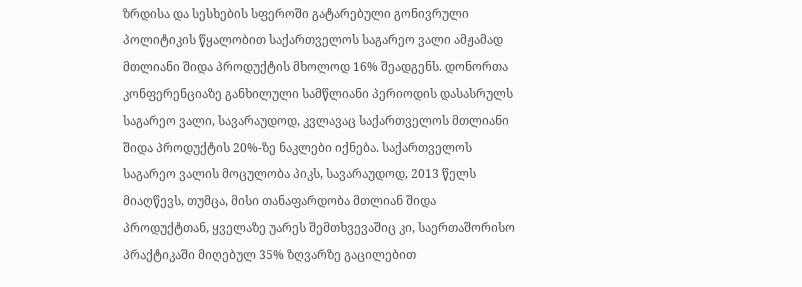ზრდისა და სესხების სფეროში გატარებული გონივრული პოლიტიკის წყალობით საქართველოს საგარეო ვალი ამჟამად მთლიანი შიდა პროდუქტის მხოლოდ 16% შეადგენს. დონორთა კონფერენციაზე განხილული სამწლიანი პერიოდის დასასრულს საგარეო ვალი, სავარაუდოდ, კვლავაც საქართველოს მთლიანი შიდა პროდუქტის 20%-ზე ნაკლები იქნება. საქართველოს საგარეო ვალის მოცულობა პიკს, სავარაუდოდ, 2013 წელს მიაღწევს, თუმცა, მისი თანაფარდობა მთლიან შიდა პროდუქტთან, ყველაზე უარეს შემთხვევაშიც კი, საერთაშორისო პრაქტიკაში მიღებულ 35% ზღვარზე გაცილებით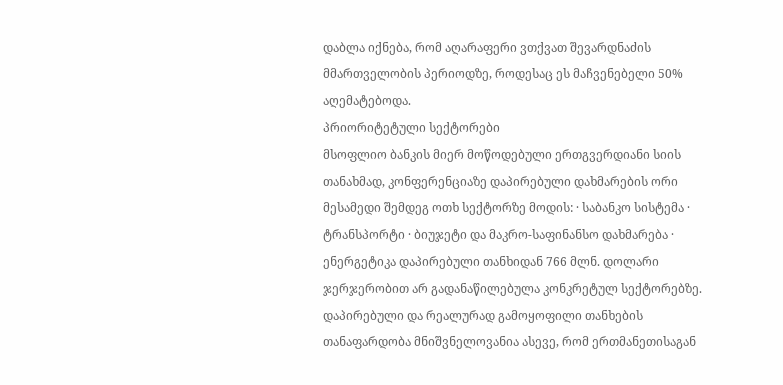დაბლა იქნება, რომ აღარაფერი ვთქვათ შევარდნაძის მმართველობის პერიოდზე, როდესაც ეს მაჩვენებელი 50% აღემატებოდა.
პრიორიტეტული სექტორები
მსოფლიო ბანკის მიერ მოწოდებული ერთგვერდიანი სიის თანახმად, კონფერენციაზე დაპირებული დახმარების ორი მესამედი შემდეგ ოთხ სექტორზე მოდის: · საბანკო სისტემა · ტრანსპორტი · ბიუჯეტი და მაკრო-საფინანსო დახმარება · ენერგეტიკა დაპირებული თანხიდან 766 მლნ. დოლარი ჯერჯერობით არ გადანაწილებულა კონკრეტულ სექტორებზე.
დაპირებული და რეალურად გამოყოფილი თანხების თანაფარდობა მნიშვნელოვანია ასევე, რომ ერთმანეთისაგან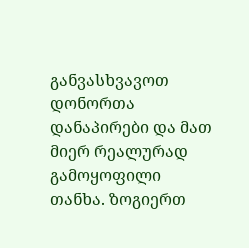განვასხვავოთ დონორთა დანაპირები და მათ მიერ რეალურად გამოყოფილი თანხა. ზოგიერთ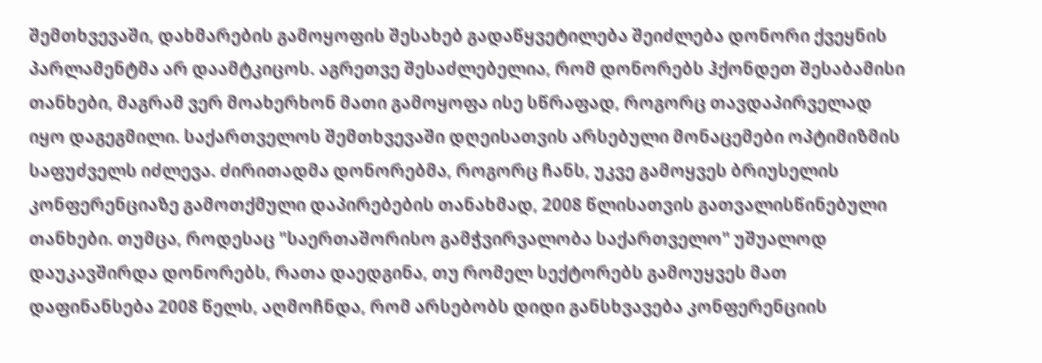შემთხვევაში, დახმარების გამოყოფის შესახებ გადაწყვეტილება შეიძლება დონორი ქვეყნის პარლამენტმა არ დაამტკიცოს. აგრეთვე შესაძლებელია, რომ დონორებს ჰქონდეთ შესაბამისი თანხები, მაგრამ ვერ მოახერხონ მათი გამოყოფა ისე სწრაფად, როგორც თავდაპირველად იყო დაგეგმილი. საქართველოს შემთხვევაში დღეისათვის არსებული მონაცემები ოპტიმიზმის საფუძველს იძლევა. ძირითადმა დონორებმა, როგორც ჩანს, უკვე გამოყვეს ბრიუსელის კონფერენციაზე გამოთქმული დაპირებების თანახმად, 2008 წლისათვის გათვალისწინებული თანხები. თუმცა, როდესაც "საერთაშორისო გამჭვირვალობა საქართველო" უშუალოდ დაუკავშირდა დონორებს, რათა დაედგინა, თუ რომელ სექტორებს გამოუყვეს მათ დაფინანსება 2008 წელს, აღმოჩნდა, რომ არსებობს დიდი განსხვავება კონფერენციის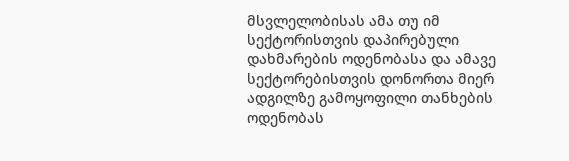მსვლელობისას ამა თუ იმ სექტორისთვის დაპირებული დახმარების ოდენობასა და ამავე სექტორებისთვის დონორთა მიერ ადგილზე გამოყოფილი თანხების ოდენობას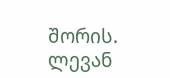შორის.
ლევან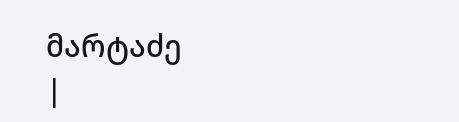მარტაძე
|